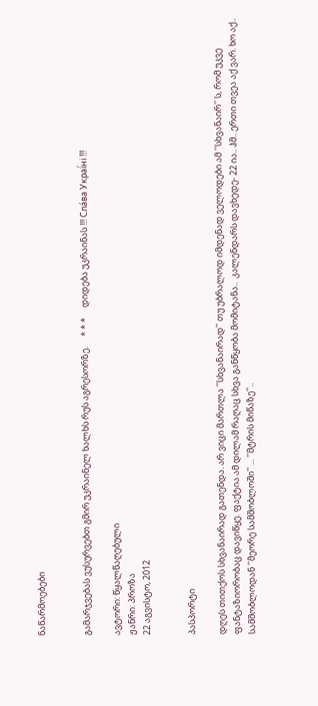ნაწარმოებები


გამარჯვებას ვუსურვებთ გმირ უკრაინელ ხალხს რუს აგრესორზე.     * * *     დიდება უკრაინას !!! Сла́ва Украї́ні !!!

ავტორი: წყალწაღებული
ჟანრი: პროზა
22 აგვისტო, 2012


პასპორტი

დღეს თითქოს სხვანაირად გათენდა. არ ვიცი მართლა ''სხვანაირად'' თუ უბრალოდ იმდენად ველოდები ამ ''სხვანაირ'' ს, რომ უკვე ფანტაზიორობაც დავიწყე. ფაქტია ამ დილამ რაღაც სხვა განწყობა მომიტანა..  კალენდარს დავხედე- 22 ია.. ჰმ.. ერთი თვეა აქ ვარ. ხო აქ.. სამშობლოდან ''მეორე სამშობლოში'' ... ''მტრის მიწაზე''..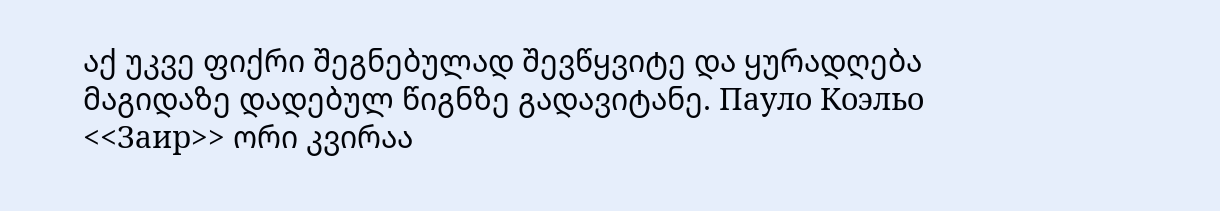აქ უკვე ფიქრი შეგნებულად შევწყვიტე და ყურადღება მაგიდაზე დადებულ წიგნზე გადავიტანე. Пауло Коэльо <<Заир>> ორი კვირაა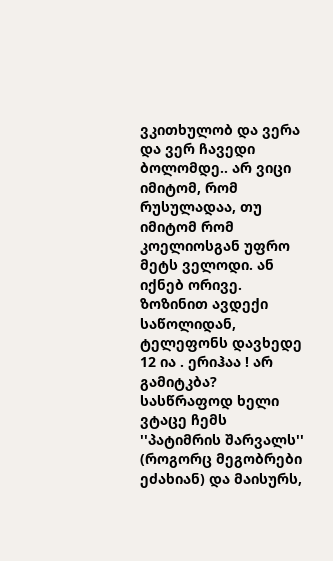ვკითხულობ და ვერა და ვერ ჩავედი ბოლომდე.. არ ვიცი იმიტომ, რომ რუსულადაა, თუ იმიტომ რომ კოელიოსგან უფრო მეტს ველოდი. ან იქნებ ორივე.
ზოზინით ავდექი საწოლიდან, ტელეფონს დავხედე  12 ია . ერიჰაა ! არ გამიტკბა? სასწრაფოდ ხელი ვტაცე ჩემს ''პატიმრის შარვალს'' (როგორც მეგობრები  ეძახიან) და მაისურს,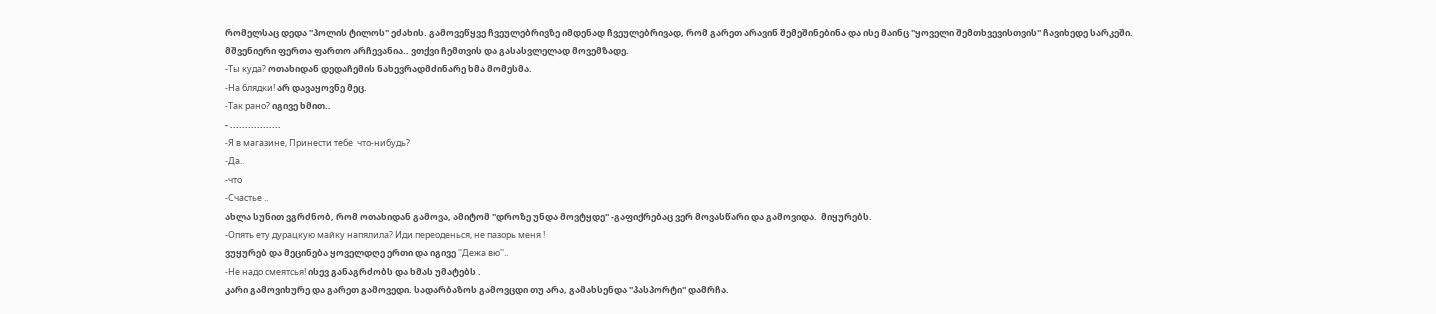რომელსაც დედა ''პოლის ტილოს'' ეძახის. გამოვეწყვე ჩვეულებრივზე იმდენად ჩვეულებრივად, რომ გარეთ არავინ შემეშინებინა და ისე მაინც ''ყოველი შემთხვევისთვის'' ჩავიხედე სარკეში.
მშვენიერი ფერთა ფართო არჩევანია.. ვთქვი ჩემთვის და გასასვლელად მოვემზადე.
-Ты куда? ოთახიდან დედაჩემის ნახევრადმძინარე ხმა მომესმა.
-На блядки! არ დავაყოვნე მეც.
-Так рано? იგივე ხმით..
- .................
-Я в магазине, Принести тебе  что-нибудь?
-Да..
-что
-Счастье ..
ახლა სუნით ვგრძნობ, რომ ოთახიდან გამოვა, ამიტომ ''დროზე უნდა მოვტყდე'' -გაფიქრებაც ვერ მოვასწარი და გამოვიდა.  მიყურებს.
-Опять ету дурацкую майку напялила? Иди переоденься, не пазорь меня !
ვუყურებ და მეცინება ყოველდღე ერთი და იგივე ''Дежа вю''..
-Не надо смеятсья! ისევ განაგრძობს და ხმას უმატებს .
კარი გამოვიხურე და გარეთ გამოვედი. სადარბაზოს გამოვცდი თუ არა, გამახსენდა ''პასპორტი'' დამრჩა.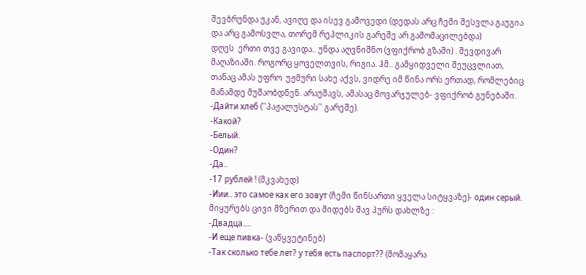შევბრუნდა უკან, ავიღე და ისევ გამოვედი (დედას არც ჩემი შესვლა გაუგია და არც გამოსვლა, თორემ რეპლიკის გარეშე არ გამომაცილებდა)
დღეს  ერთი თვე გავიდა.. უნდა აღვნიშნო (ვფიქრობ გზაში) . შევდივარ მაღაზიაში. როგორც ყოველთვის, რიგია. ჰმ.. გამყიდველი შეუცვლიათ, თანაც ამას უფრო  უჟმური სახე აქვს, ვიდრე იმ წინა ორს ერთად, რომლებიც მანამდე მუშაობდნენ. არაუშავს, ამასაც მოვარჯულებ- ვფიქრობ გუნებაში.
-Дайти хлеб (''პაჟალუსტას'' გარეშე).
-Какой?
-Белый.
-Один?
-Да..
-17 рублей ! (მკვახედ)
-Иии.. это самое как его зовут (ჩემი წინსართი ყველა სიტყვაზე)- один серый. მიყურებს ცივი მზერით და მიდებს შავ პურს დახლზე :
-Двадца....
-И еще пивка- (ვაწყვეტინებ)
-Так сколько тебе лет? у тебя есть паспорт?? (მომაყარა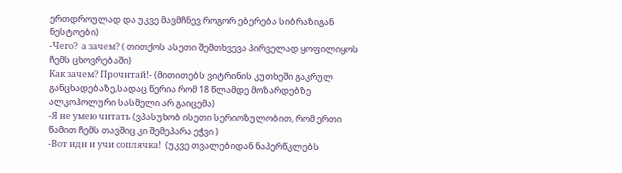ერთდროულად და უკვე მავმჩნევ როგორ ებერება სიბრაზიგან ნესტოები)
-Чего?  а зачем? ( თითქოს ასეთი შემთხვევა პირველად ყოფილიყოს ჩემს ცხოვრებაში)
Как зачем? Прочитай!- (მითითებს ვიტრინის კუთხეში გაკრულ განცხადებაზე,სადაც წერია რომ 18 წლამდე მოზარდებზე ალკოჰოლური სასმელი არ გაიცემა)
-Я не умею читать (ვპასუხობ ისეთი სერიოზულობით, რომ ერთი წამით ჩემს თავშიც კი შემეპარა ეჭვი )
-Вот иди и учи соплячка!  (უკვე თვალებიდან ნაპერწკლებს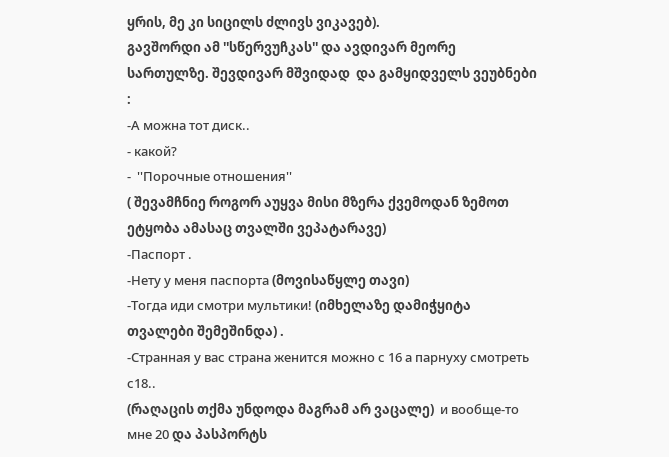ყრის, მე კი სიცილს ძლივს ვიკავებ).
გავშორდი ამ ''სწერვუჩკას'' და ავდივარ მეორე სართულზე. შევდივარ მშვიდად  და გამყიდველს ვეუბნები :
-А можна тот диск..
- какой?
-  ''Порочные отношения''
( შევამჩნიე როგორ აუყვა მისი მზერა ქვემოდან ზემოთ ეტყობა ამასაც თვალში ვეპატარავე)
-Паспорт .
-Нету у меня паспорта (მოვისაწყლე თავი)
-Тогда иди смотри мультики! (იმხელაზე დამიჭყიტა თვალები შემეშინდა) .
-Странная у вас страна женится можно с 16 а парнуху смотреть с18..
(რაღაცის თქმა უნდოდა მაგრამ არ ვაცალე)  и вообще-то мне 20 და პასპორტს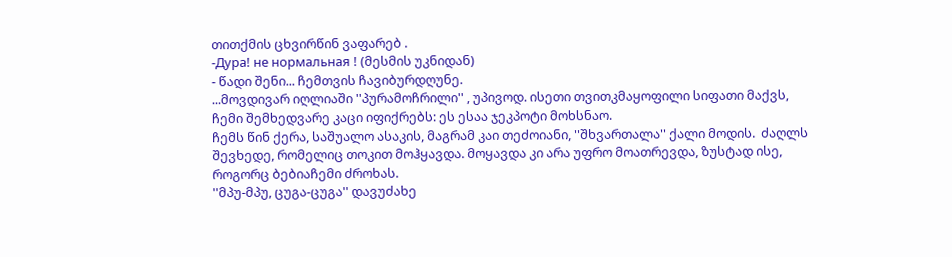თითქმის ცხვირწინ ვაფარებ .
-Дура! не нормальная ! (მესმის უკნიდან)
- წადი შენი... ჩემთვის ჩავიბურდღუნე.
...მოვდივარ იღლიაში ''პურამოჩრილი'' , უპივოდ. ისეთი თვითკმაყოფილი სიფათი მაქვს, ჩემი შემხედვარე კაცი იფიქრებს: ეს ესაა ჯეკპოტი მოხსნაო.
ჩემს წინ ქერა, საშუალო ასაკის, მაგრამ კაი თეძოიანი, ''შხვართალა'' ქალი მოდის.  ძაღლს შევხედე, რომელიც თოკით მოჰყავდა. მოყავდა კი არა უფრო მოათრევდა, ზუსტად ისე, როგორც ბებიაჩემი ძროხას.
''მპუ-მპუ, ცუგა-ცუგა'' დავუძახე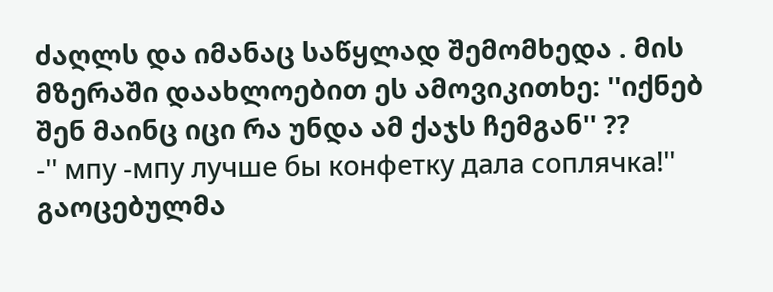ძაღლს და იმანაც საწყლად შემომხედა . მის მზერაში დაახლოებით ეს ამოვიკითხე: ''იქნებ შენ მაინც იცი რა უნდა ამ ქაჯს ჩემგან'' ??
-'' мпу -мпу лучше бы конфетку дала соплячка!''
გაოცებულმა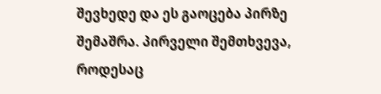შევხედე და ეს გაოცება პირზე შემაშრა. პირველი შემთხვევა, როდესაც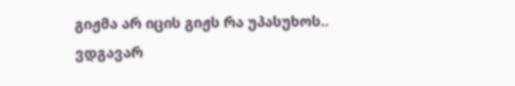გიჟმა არ იცის გიჟს რა უპასუხოს.. ვდგავარ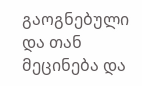გაოგნებული და თან მეცინება და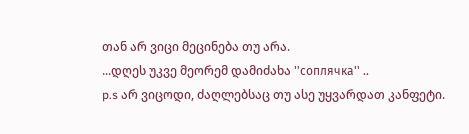თან არ ვიცი მეცინება თუ არა.
...დღეს უკვე მეორემ დამიძახა ''соплячка'' ..
p.s არ ვიცოდი, ძაღლებსაც თუ ასე უყვარდათ კანფეტი.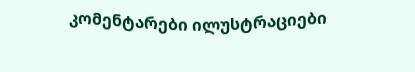კომენტარები ილუსტრაციები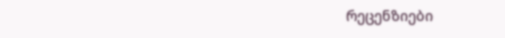რეცენზიები